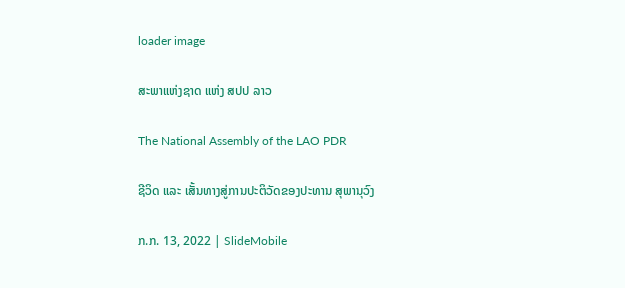loader image

ສະພາແຫ່ງຊາດ ແຫ່ງ ສປປ ລາວ

The National Assembly of the LAO PDR

ຊີວິດ ແລະ ເສັ້ນທາງສູ່ການປະຕິວັດຂອງປະທານ ສຸພານຸວົງ

ກ.ກ. 13, 2022 | SlideMobile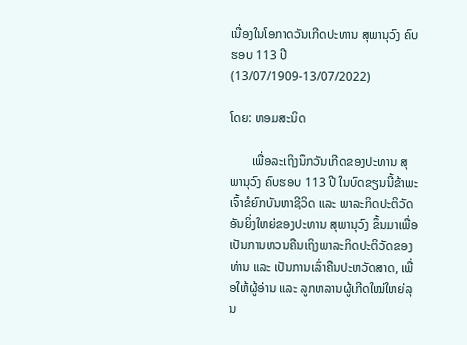ເນື່ອງໃນໂອກາດວັນເກີດປະທານ ສຸພານຸວົງ ຄົບຮອບ 113 ປີ (13/07/1909-13/07/2022)

ໂດຍ: ຫອມສະນິດ

       ເພື່ອລະເຖິງນຶກວັນເກີດຂອງປະທານ ສຸພານຸວົງ ຄົບຮອບ 113 ປີ ໃນບົດຂຽນນີ້ຂ້າພະເຈົ້າຂໍຍົກບັນຫາຊີວິດ ແລະ ພາລະກິດປະຕິວັດອັນຍິ່ງໃຫຍ່ຂອງປະທານ ສຸພານຸວົງ ຂຶ້ນມາເພື່ອເປັນການຫວນຄືນເຖິງພາລະກິດປະຕິວັດຂອງທ່ານ ແລະ ເປັນການເລົ່າຄືນປະຫວັດສາດ, ເພື່ອໃຫ້ຜູ້ອ່ານ ແລະ ລູກຫລານຜູ້ເກີດໃໝ່ໃຫຍ່ລຸນ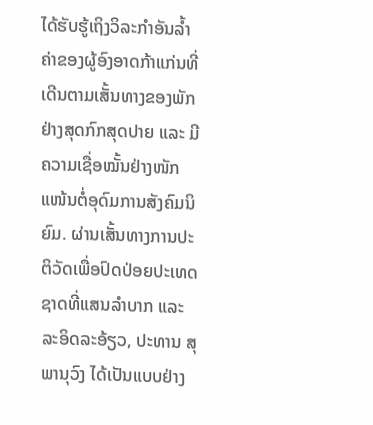ໄດ້ຮັບຮູ້ເຖິງວິລະກຳອັນລ້ຳຄ່າຂອງຜູ້ອົງອາດກ້າແກ່ນທີ່ເດີນຕາມເສັ້ນທາງຂອງພັກຢ່າງສຸດກົກສຸດປາຍ ແລະ ມີຄວາມເຊື່ອໝັ້ນຢ່າງໜັກແໜ້ນຕໍ່ອຸດົມການສັງຄົມນິຍົມ. ຜ່ານເສັ້ນທາງການປະຕິວັດເພື່ອປົດປ່ອຍປະເທດຊາດທີ່ແສນລຳບາກ ແລະ ລະອິດລະອ້ຽວ, ປະທານ ສຸພານຸວົງ ໄດ້ເປັນແບບຢ່າງ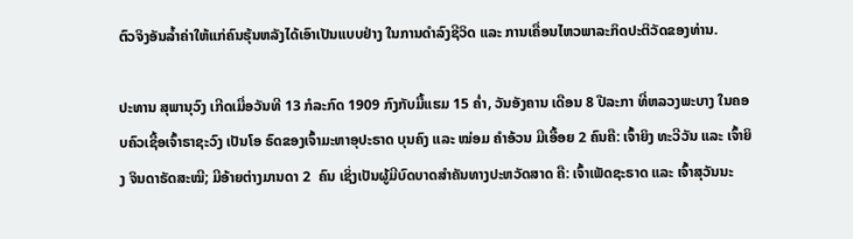ຕົວຈິງອັນລ້ຳຄ່າໃຫ້ແກ່ຄົນຮຸ້ນຫລັງໄດ້ເອົາເປັນແບບຢ່າງ ໃນການດຳລົງຊີວິດ ແລະ ການເຄື່ອນໄຫວພາລະກິດປະຕິວັດຂອງທ່ານ.

ປະທານ ສຸພານຸວົງ ເກີດເມື່ອວັນທີ 13 ກໍລະກົດ 1909 ກົງກັບມື້ແຮມ 15 ຄ່ຳ, ວັນອັງຄານ ເດືອນ 8 ປີລະກາ ທີ່ຫລວງພະບາງ ໃນຄອບຄົວເຊື້ອເຈົ້າຣາຊະວົງ ເປັນໂອ ຣົດຂອງເຈົ້າມະຫາອຸປະຣາດ ບຸນຄົງ ແລະ ໝ່ອມ ຄຳອ້ວນ ມີເອື້ອຍ 2 ຄົນຄື: ເຈົ້າຍິງ ທະວີວັນ ແລະ ເຈົ້າຍິງ ຈິນດາຣັດສະໝີ; ມີອ້າຍຕ່າງມານດາ 2  ຄົນ ເຊິ່ງເປັນຜູ້ມີບົດບາດສຳຄັນທາງປະຫວັດສາດ ຄື: ເຈົ້າເພັດຊະຣາດ ແລະ ເຈົ້າສຸວັນນະ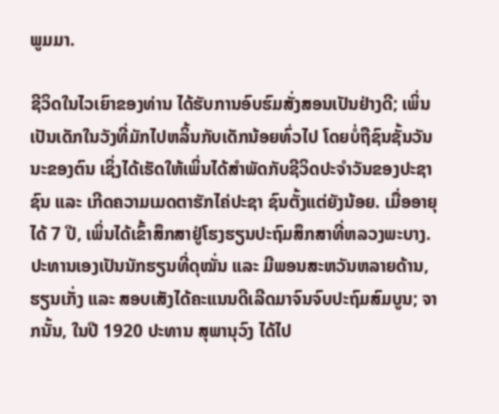ພູມມາ.

ຊີວິດໃນໄວເຍົາຂອງທ່ານ ໄດ້ຮັບການອົບຮົມສັ່ງສອນເປັນຢ່າງດີ; ເພິ່ນເປັນເດັກໃນວັງທີ່ມັກໄປຫລິ້ນກັບເດັກນ້ອຍທົ່ວໄປ ໂດຍບໍ່ຖືຊົນຊັ້ນວັນນະຂອງຕົນ ເຊິ່ງໄດ້ເຮັດໃຫ້ເພິ່ນໄດ້ສຳພັດກັບຊີວິດປະຈຳວັນຂອງປະຊາຊົນ ແລະ ເກີດຄວາມເມດຕາຮັກໄຄ່ປະຊາ ຊົນຕັ້ງແຕ່ຍັງນ້ອຍ. ເມື່ອອາຍຸໄດ້ 7 ປີ, ເພິ່ນໄດ້ເຂົ້າສຶກສາຢູ່ໂຮງຮຽນປະຖົມສຶກສາທີ່ຫລວງພະບາງ. ປະທານເອງເປັນນັກຮຽນທີ່ດຸໝັ່ນ ແລະ ມີພອນສະຫວັນຫລາຍດ້ານ, ຮຽນເກັ່ງ ແລະ ສອບເສັງໄດ້ຄະແນນດີເລີດມາຈົນຈົບປະຖົມສົມບູນ; ຈາກນັ້ນ, ໃນປີ 1920 ປະທານ ສຸພານຸວົງ ໄດ້ໄປ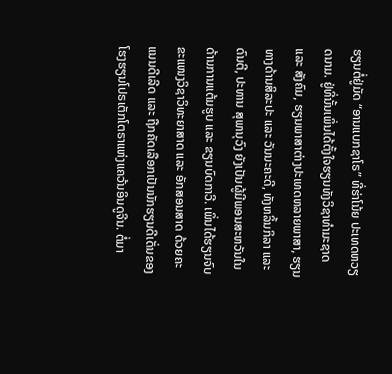ຮຽນຕໍ່ຢູ່ມັດ “ອານແບກຊາໂຣ” ທີ່ຮ່າໂນ້ຍ ປະເທດຫວຽດນາມ. ຢູ່ທີ່ນັ້ນເພິ່ນໄດ້ຕັ້ງໃຈຮຽນທັງວິຊາທຳມະຊາດ ແລະ ສັງຄົມ, ຮຽນພາສາຕ່າງປະເທດຫລາຍພາສາ, ຮຽນທາງດ້ານສິລະປະ ແລະ ວັນນະຄະດີ, ທັງຫລິ້ນກິລາ ແລະ ດົນຕີ, ປະທານ ສຸພານຸວົງ ຍັງເປັນຜູ້ມີພອນສະຫວັນໃນດ້ານການແຕ້ມຮູບ ແລະ ຂຽນບົດກາວີ. ເພິ່ນໄດ້ຮຽນຈົບຂະແໜງວິຊາວິທະຍາສາດ ແລະ ອັກສອນສາດ ດ້ວຍຄະແນນດີເລີດ ແລະ ຖືກຄັດເລືອກເປັນນັກຮຽນດີເດັ່ນຂອງໂຮງຮຽນໂປຣເຕັກໂຕຣາແຫ່ງແຄວ້ນອິນດູຈີນ. ຕໍ່ມາ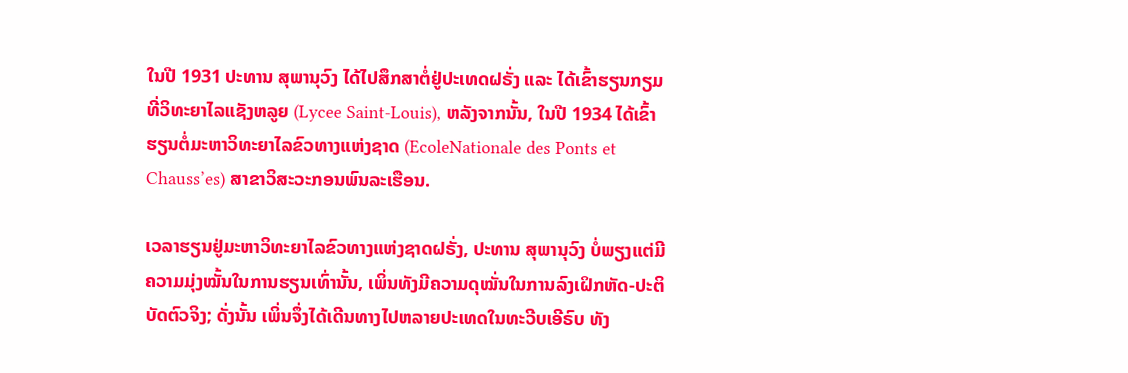ໃນປີ 1931 ປະທານ ສຸພານຸວົງ ໄດ້ໄປສຶກສາຕໍ່ຢູ່ປະເທດຝຣັ່ງ ແລະ ໄດ້ເຂົ້າຮຽນກຽມທີ່ວິທະຍາໄລແຊັງຫລູຍ (Lycee Saint-Louis), ຫລັງຈາກນັ້ນ, ໃນປີ 1934 ໄດ້ເຂົ້າຮຽນຕໍ່ມະຫາວິທະຍາໄລຂົວທາງແຫ່ງຊາດ (EcoleNationale des Ponts et Chauss’es) ສາຂາວິສະວະກອນພົນລະເຮືອນ.

ເວລາຮຽນຢູ່ມະຫາວິທະຍາໄລຂົວທາງແຫ່ງຊາດຝຣັ່ງ, ປະທານ ສຸພານຸວົງ ບໍ່ພຽງແຕ່ມີຄວາມມຸ່ງໝັ້ນໃນການຮຽນເທົ່ານັ້ນ, ເພິ່ນທັງມີຄວາມດຸໝັ່ນໃນການລົງເຝິກຫັດ-ປະຕິບັດຕົວຈິງ; ດັ່ງນັ້ນ ເພິ່ນຈຶ່ງໄດ້ເດີນທາງໄປຫລາຍປະເທດໃນທະວີບເອີຣົບ ທັງ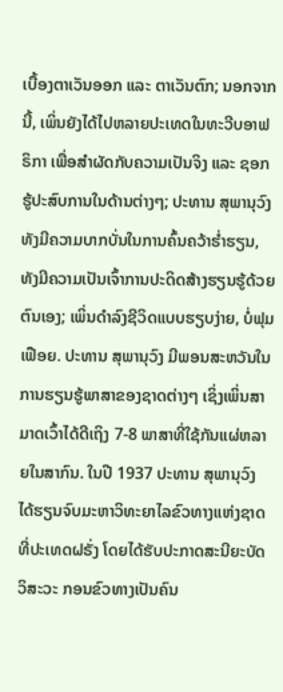ເບື້ອງຕາເວັນອອກ ແລະ ຕາເວັນຕົກ; ນອກຈາກນີ້, ເພິ່ນຍັງໄດ້ໄປຫລາຍປະເທດໃນທະວີບອາຟຣິກາ ເພື່ອສຳຜັດກັບຄວາມເປັນຈິງ ແລະ ຊອກຮູ້ປະສົບການໃນດ້ານຕ່າງໆ; ປະທານ ສຸພານຸວົງ ທັງມີຄວາມບາກບັ່ນໃນການຄົ້ນຄວ້າຮ່ຳຮຽນ, ທັງມີຄວາມເປັນເຈົ້າການປະດິດສ້າງຮຽນຮູ້ດ້ວຍຕົນເອງ; ເພິ່ນດຳລົງຊີວິດແບບຮຽບງ່າຍ, ບໍ່ຟຸມເຟືອຍ. ປະທານ ສຸພານຸວົງ ມີພອນສະຫວັນໃນການຮຽນຮູ້ພາສາຂອງຊາດຕ່າງໆ ເຊິ່ງເພິ່ນສາມາດເວົ້າໄດ້ດີເຖິງ 7-8 ພາສາທີ່ໃຊ້ກັນແຜ່ຫລາຍໃນສາກົນ. ໃນປີ 1937 ປະທານ ສຸພານຸວົງ ໄດ້ຮຽນຈົບມະຫາວິທະຍາໄລຂົວທາງແຫ່ງຊາດທີ່ປະເທດຝຣັ່ງ ໂດຍໄດ້ຮັບປະກາດສະນີຍະບັດວິສະວະ ກອນຂົວທາງເປັນຄົນ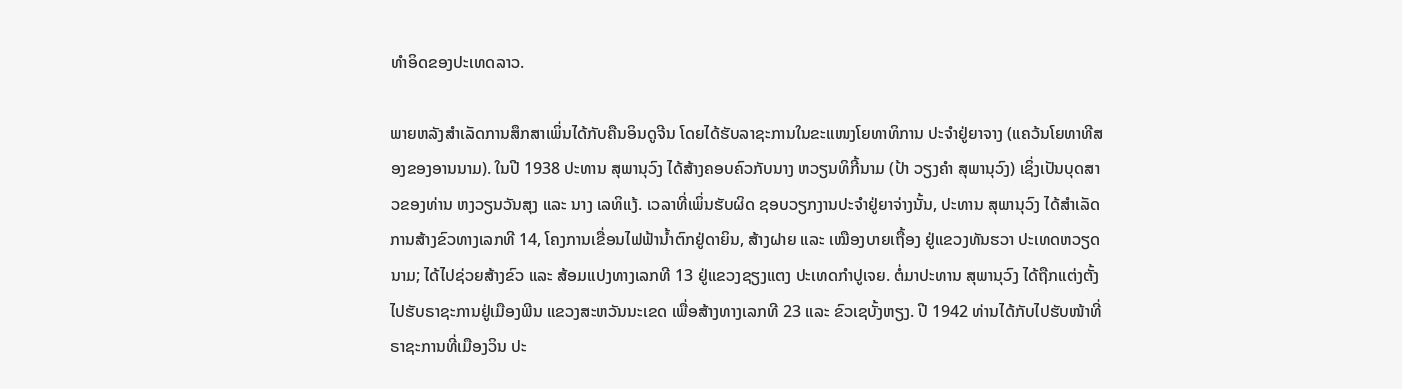ທຳອິດຂອງປະເທດລາວ.

ພາຍຫລັງສຳເລັດການສຶກສາເພິ່ນໄດ້ກັບຄືນອິນດູຈີນ ໂດຍໄດ້ຮັບລາຊະການໃນຂະແໜງໂຍທາທິການ ປະຈຳຢູ່ຍາຈາງ (ແຄວ້ນໂຍທາທີສອງຂອງອານນາມ). ໃນປີ 1938 ປະທານ ສຸພານຸວົງ ໄດ້ສ້າງຄອບຄົວກັບນາງ ຫວຽນທິກີ້ນາມ (ປ້າ ວຽງຄຳ ສຸພານຸວົງ) ເຊິ່ງເປັນບຸດສາວຂອງທ່ານ ຫງວຽນວັນສຸງ ແລະ ນາງ ເລທິແງ້. ເວລາທີ່ເພິ່ນຮັບຜິດ ຊອບວຽກງານປະຈຳຢູ່ຍາຈ່າງນັ້ນ, ປະທານ ສຸພານຸວົງ ໄດ້ສຳເລັດການສ້າງຂົວທາງເລກທີ 14, ໂຄງການເຂື່ອນໄຟຟ້ານ້ຳຕົກຢູ່ດາຍິນ, ສ້າງຝາຍ ແລະ ເໝືອງບາຍເຖື້ອງ ຢູ່ແຂວງທັນຮວາ ປະເທດຫວຽດນາມ; ໄດ້ໄປຊ່ວຍສ້າງຂົວ ແລະ ສ້ອມແປງທາງເລກທີ 13 ຢູ່ແຂວງຊຽງແຕງ ປະເທດກຳປູເຈຍ. ຕໍ່ມາປະທານ ສຸພານຸວົງ ໄດ້ຖືກແຕ່ງຕັ້ງໄປຮັບຣາຊະການຢູ່ເມືອງພີນ ແຂວງສະຫວັນນະເຂດ ເພື່ອສ້າງທາງເລກທີ 23 ແລະ ຂົວເຊບັ້ງຫຽງ. ປີ 1942 ທ່ານໄດ້ກັບໄປຮັບໜ້າທີ່ຣາຊະການທີ່ເມືອງວິນ ປະ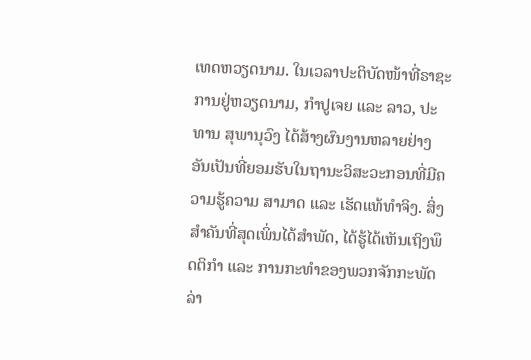ເທດຫວຽດນາມ. ໃນເວລາປະຕິບັດໜ້າທີ່ຣາຊະການຢູ່ຫວຽດນາມ, ກຳປູເຈຍ ແລະ ລາວ, ປະທານ ສຸພານຸວົງ ໄດ້ສ້າງຜົນງານຫລາຍຢ່າງ ອັນເປັນທີ່ຍອມຮັບໃນຖານະວິສະວະກອນທີ່ມີຄວາມຮູ້ຄວາມ ສາມາດ ແລະ ເຮັດແທ້ທຳຈິງ. ສິ່ງສຳຄັນທີ່ສຸດເພິ່ນໄດ້ສຳພັດ, ໄດ້ຮູ້ໄດ້ເຫັນເຖິງພຶດຕິກຳ ແລະ ການກະທຳຂອງພວກຈັກກະພັດລ່າ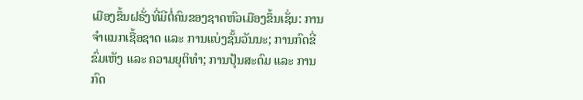ເມືອງຂຶ້ນຝຣັ່ງທີ່ມີຕໍ່ຄົນຂອງຊາດຫົວເມືອງຂຶ້ນເຊັ່ນ: ການຈຳແນກເຊື້ອຊາດ ແລະ ການແບ່ງຊັ້ນວັນນະ; ການກົດຂີ່ຂົ່ມເຫັງ ແລະ ຄວາມຍຸຕິທຳ; ການປຸ້ນສະດົມ ແລະ ການກົດ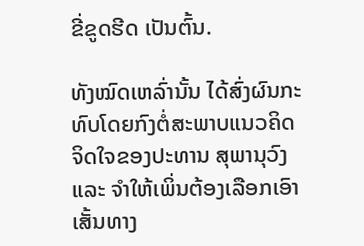ຂີ່ຂູດຮີດ ເປັນຕົ້ນ.

ທັງໝົດເຫລົ່ານັ້ນ ໄດ້ສົ່ງຜົນກະທົບໂດຍກົງຕໍ່ສະພາບແນວຄິດຈິດໃຈຂອງປະທານ ສຸພານຸວົງ ແລະ ຈຳໃຫ້ເພິ່ນຕ້ອງເລືອກເອົາເສັ້ນທາງ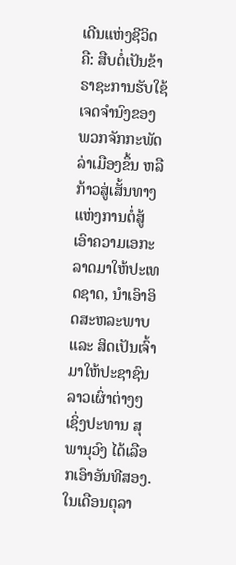ເດີນແຫ່ງຊີວິດ ຄື: ສືບຕໍ່ເປັນຂ້າຣາຊະການຮັບໃຊ້ເຈດຈຳນົງຂອງພວກຈັກກະພັດລ່າເມືອງຂຶ້ນ ຫລື ກ້າວສູ່ເສັ້ນທາງແຫ່ງການຕໍ່ສູ້ເອົາຄວາມເອກະລາດມາໃຫ້ປະເທດຊາດ, ນຳເອົາອິດສະຫລະພາບ ແລະ ສິດເປັນເຈົ້າມາໃຫ້ປະຊາຊົນລາວເຜົ່າຕ່າງໆ ເຊິ່ງປະທານ ສຸພານຸວົງ ໄດ້ເລືອກເອົາອັນທີສອງ. ໃນເດືອນຕຸລາ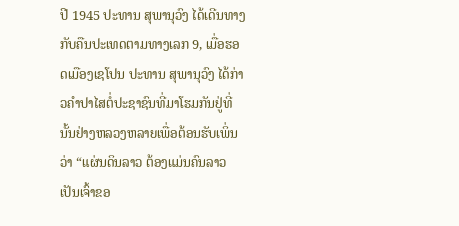ປີ 1945 ປະທານ ສຸພານຸວົງ ໄດ້ເດີນທາງກັບຄືນປະເທດຕາມທາງເລກ 9, ເມື່ອຮອດເມືອງເຊໂປນ ປະທານ ສຸພານຸວົງ ໄດ້ກ່າວຄຳປາໄສຕໍ່ປະຊາຊົນທີ່ມາໂຮມກັນຢູ່ທີ່ນັ້ນຢ່າງຫລວງຫລາຍເພື່ອຕ້ອນຮັບເພິ່ນວ່າ “ແຜ່ນດິນລາວ ຕ້ອງແມ່ນຄົນລາວເປັນເຈົ້າຂອ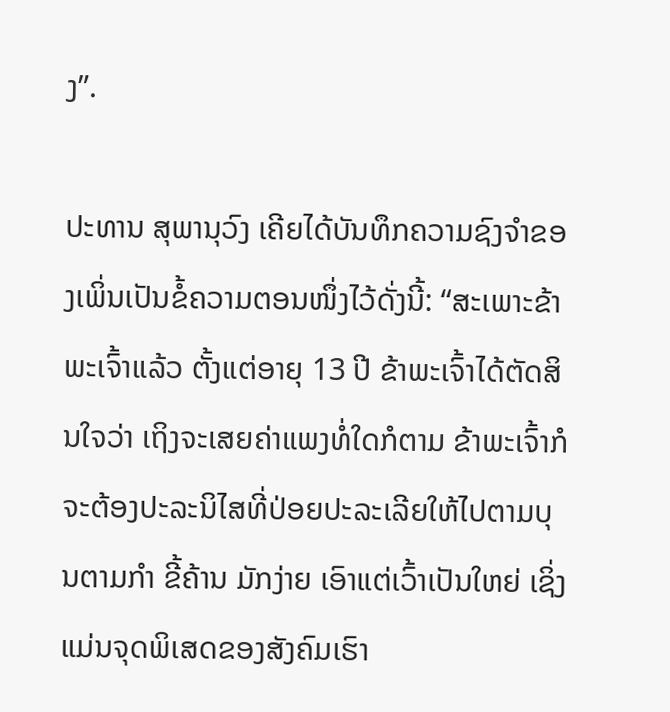ງ”.

ປະທານ ສຸພານຸວົງ ເຄີຍໄດ້ບັນທຶກຄວາມຊົງຈຳຂອງເພິ່ນເປັນຂໍ້ຄວາມຕອນໜຶ່ງໄວ້ດັ່ງນີ້: “ສະເພາະຂ້າພະເຈົ້າແລ້ວ ຕັ້ງແຕ່ອາຍຸ 13 ປີ ຂ້າພະເຈົ້າໄດ້ຕັດສິນໃຈວ່າ ເຖິງຈະເສຍຄ່າແພງທໍ່ໃດກໍຕາມ ຂ້າພະເຈົ້າກໍຈະຕ້ອງປະລະນິໄສທີ່ປ່ອຍປະລະເລີຍໃຫ້ໄປຕາມບຸນຕາມກຳ ຂີ້ຄ້ານ ມັກງ່າຍ ເອົາແຕ່ເວົ້າເປັນໃຫຍ່ ເຊິ່ງແມ່ນຈຸດພິເສດຂອງສັງຄົມເຮົາ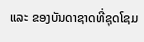ແລະ ຂອງບັນດາຊາດທີ່ຊຸດໂຊມ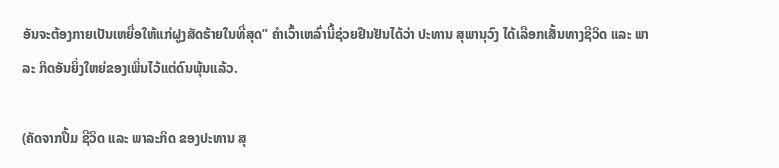ອັນຈະຕ້ອງກາຍເປັນເຫຍື່ອໃຫ້ແກ່ຝູງສັດຮ້າຍໃນທີ່ສຸດ” ຄໍາເວົ້າເຫລົ່ານີ້ຊ່ວຍຢືນຢັນໄດ້ວ່າ ປະທານ ສຸພານຸວົງ ໄດ້ເລືອກເສັ້ນທາງຊີວິດ ແລະ ພາລະ ກິດອັນຍິ່ງໃຫຍ່ຂອງເພິ່ນໄວ້ແຕ່ດົນພຸ້ນແລ້ວ.

(ຄັດຈາກປຶ້ມ ຊີວິດ ແລະ ພາລະກິດ ຂອງປະທານ ສຸ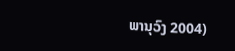ພານຸວົງ 2004)